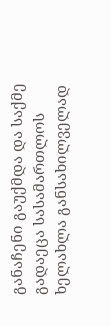განაჩენი გაუქმდა და საქმე გადაეცა სასამართლოს ხელახლა განსახილველად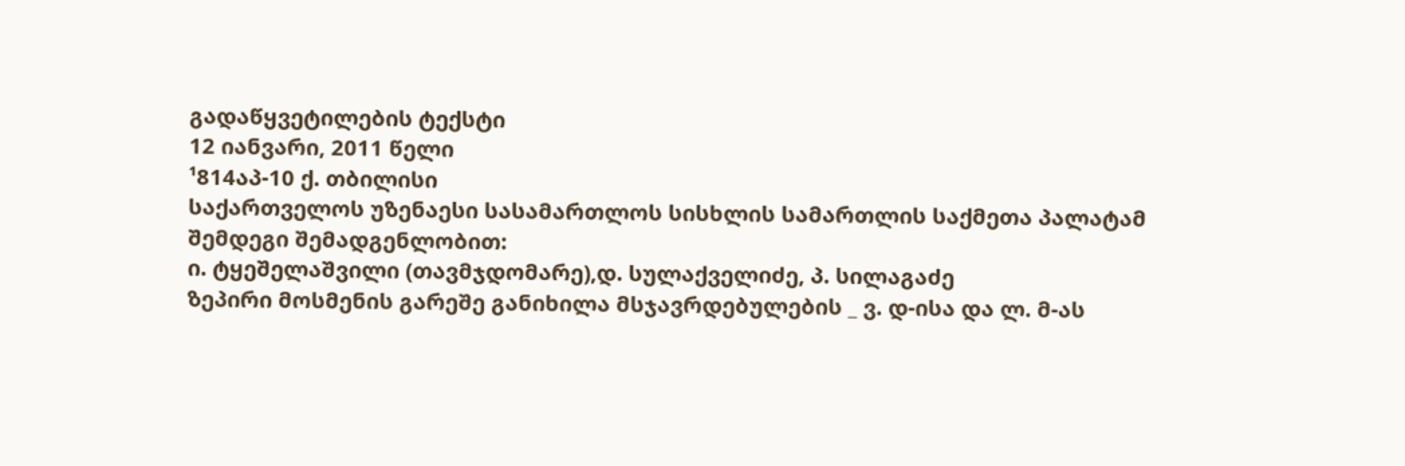გადაწყვეტილების ტექსტი
12 იანვარი, 2011 წელი
¹814აპ-10 ქ. თბილისი
საქართველოს უზენაესი სასამართლოს სისხლის სამართლის საქმეთა პალატამ შემდეგი შემადგენლობით:
ი. ტყეშელაშვილი (თავმჯდომარე),დ. სულაქველიძე, პ. სილაგაძე
ზეპირი მოსმენის გარეშე განიხილა მსჯავრდებულების _ ვ. დ-ისა და ლ. მ-ას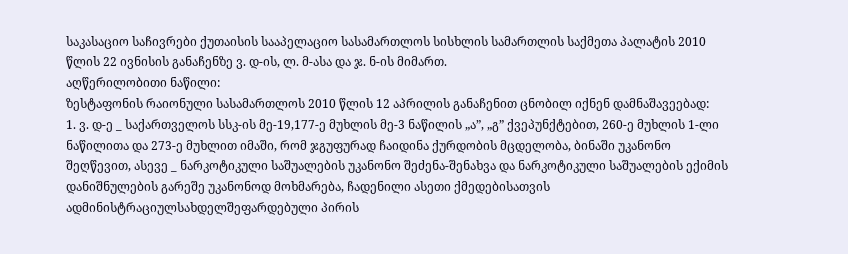საკასაციო საჩივრები ქუთაისის სააპელაციო სასამართლოს სისხლის სამართლის საქმეთა პალატის 2010 წლის 22 ივნისის განაჩენზე ვ. დ-ის, ლ. მ-ასა და ჯ. ნ-ის მიმართ.
აღწერილობითი ნაწილი:
ზესტაფონის რაიონული სასამართლოს 2010 წლის 12 აპრილის განაჩენით ცნობილ იქნენ დამნაშავეებად:
1. ვ. დ-ე _ საქართველოს სსკ-ის მე-19,177-ე მუხლის მე-3 ნაწილის „ა”, „გ” ქვეპუნქტებით, 260-ე მუხლის 1-ლი ნაწილითა და 273-ე მუხლით იმაში, რომ ჯგუფურად ჩაიდინა ქურდობის მცდელობა, ბინაში უკანონო შეღწევით, ასევე _ ნარკოტიკული საშუალების უკანონო შეძენა-შენახვა და ნარკოტიკული საშუალების ექიმის დანიშნულების გარეშე უკანონოდ მოხმარება, ჩადენილი ასეთი ქმედებისათვის ადმინისტრაციულსახდელშეფარდებული პირის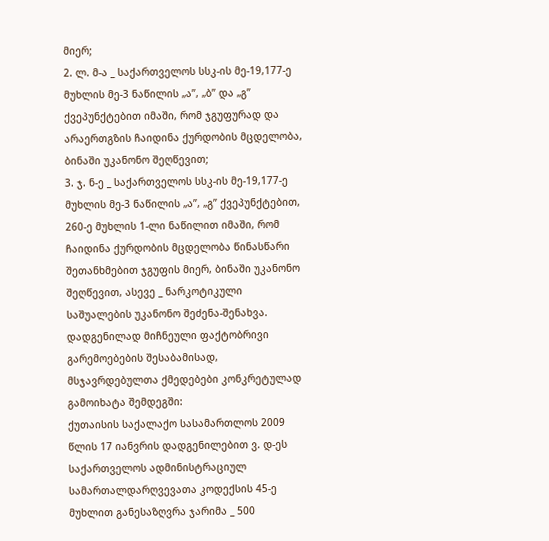მიერ;
2. ლ. მ-ა _ საქართველოს სსკ-ის მე-19,177-ე მუხლის მე-3 ნაწილის „ა”, „ბ” და „გ” ქვეპუნქტებით იმაში, რომ ჯგუფურად და არაერთგზის ჩაიდინა ქურდობის მცდელობა, ბინაში უკანონო შეღწევით;
3. ჯ. ნ-ე _ საქართველოს სსკ-ის მე-19,177-ე მუხლის მე-3 ნაწილის „ა”, „გ” ქვეპუნქტებით, 260-ე მუხლის 1-ლი ნაწილით იმაში, რომ ჩაიდინა ქურდობის მცდელობა წინასწარი შეთანხმებით ჯგუფის მიერ, ბინაში უკანონო შეღწევით, ასევე _ ნარკოტიკული საშუალების უკანონო შეძენა-შენახვა.
დადგენილად მიჩნეული ფაქტობრივი გარემოებების შესაბამისად, მსჯავრდებულთა ქმედებები კონკრეტულად გამოიხატა შემდეგში:
ქუთაისის საქალაქო სასამართლოს 2009 წლის 17 იანვრის დადგენილებით ვ. დ-ეს საქართველოს ადმინისტრაციულ სამართალდარღვევათა კოდექსის 45-ე მუხლით განესაზღვრა ჯარიმა _ 500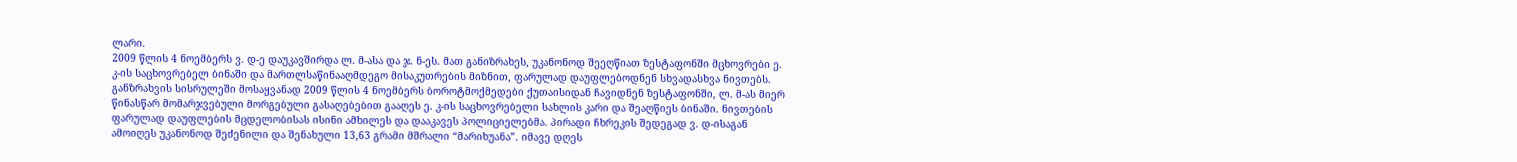ლარი.
2009 წლის 4 ნოემბერს ვ. დ-ე დაუკავშირდა ლ. მ-ასა და ჯ. ნ-ეს. მათ განიზრახეს, უკანონოდ შეეღწიათ ზესტაფონში მცხოვრები ე. კ-ის საცხოვრებელ ბინაში და მართლსაწინააღმდეგო მისაკუთრების მიზნით, ფარულად დაუფლებოდნენ სხვადასხვა ნივთებს.
განზრახვის სისრულეში მოსაყვანად 2009 წლის 4 ნოემბერს ბოროტმოქმედები ქუთაისიდან ჩავიდნენ ზესტაფონში, ლ. მ-ას მიერ წინასწარ მომარჯვებული მორგებული გასაღებებით გააღეს ე. კ-ის საცხოვრებელი სახლის კარი და შეაღწიეს ბინაში. ნივთების ფარულად დაუფლების მცდელობისას ისინი ამხილეს და დააკავეს პოლიციელებმა. პირადი ჩხრეკის შედეგად ვ. დ-ისაგან ამოიღეს უკანონოდ შეძენილი და შენახული 13,63 გრამი მშრალი “მარიხუანა”. იმავე დღეს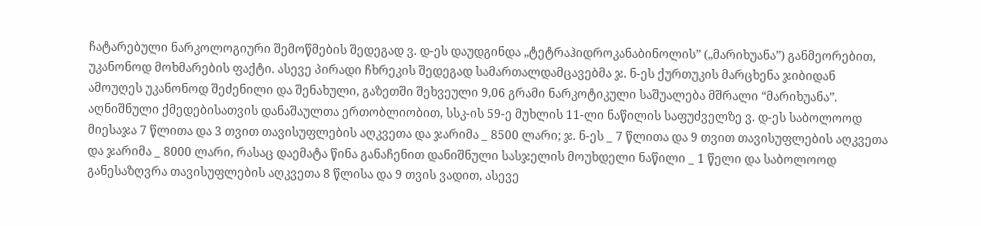ჩატარებული ნარკოლოგიური შემოწმების შედეგად ვ. დ-ეს დაუდგინდა „ტეტრაჰიდროკანაბინოლის” („მარიხუანა”) განმეორებით, უკანონოდ მოხმარების ფაქტი. ასევე პირადი ჩხრეკის შედეგად სამართალდამცავებმა ჯ. ნ-ეს ქურთუკის მარცხენა ჯიბიდან ამოუღეს უკანონოდ შეძენილი და შენახული, გაზეთში შეხვეული 9,06 გრამი ნარკოტიკული საშუალება მშრალი “მარიხუანა”.
აღნიშნული ქმედებისათვის დანაშაულთა ერთობლიობით, სსკ-ის 59-ე მუხლის 11-ლი ნაწილის საფუძველზე ვ. დ-ეს საბოლოოდ მიესაჯა 7 წლითა და 3 თვით თავისუფლების აღკვეთა და ჯარიმა _ 8500 ლარი; ჯ. ნ-ეს _ 7 წლითა და 9 თვით თავისუფლების აღკვეთა და ჯარიმა _ 8000 ლარი, რასაც დაემატა წინა განაჩენით დანიშნული სასჯელის მოუხდელი ნაწილი _ 1 წელი და საბოლოოდ განესაზღვრა თავისუფლების აღკვეთა 8 წლისა და 9 თვის ვადით, ასევე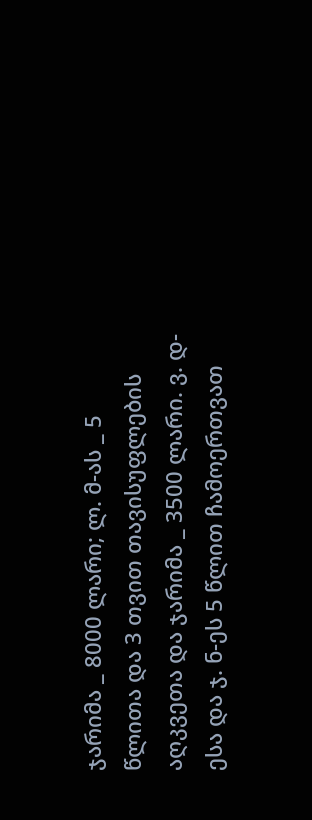ჯარიმა _ 8000 ლარი; ლ. მ-ას _ 5 წლითა და 3 თვით თავისუფლების აღკვეთა და ჯარიმა _ 3500 ლარი. ვ. დ-ესა და ჯ. ნ-ეს 5 წლით ჩამოერთვათ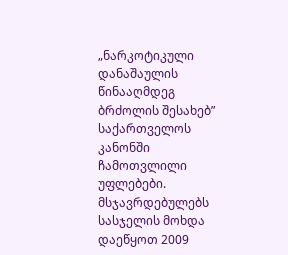„ნარკოტიკული დანაშაულის წინააღმდეგ ბრძოლის შესახებ” საქართველოს კანონში ჩამოთვლილი უფლებები. მსჯავრდებულებს სასჯელის მოხდა დაეწყოთ 2009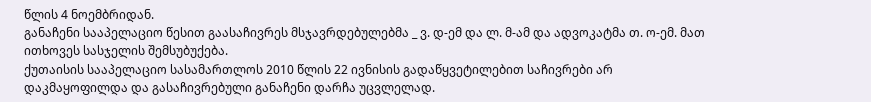წლის 4 ნოემბრიდან.
განაჩენი სააპელაციო წესით გაასაჩივრეს მსჯავრდებულებმა _ ვ. დ-ემ და ლ. მ-ამ და ადვოკატმა თ. ო-ემ. მათ ითხოვეს სასჯელის შემსუბუქება.
ქუთაისის სააპელაციო სასამართლოს 2010 წლის 22 ივნისის გადაწყვეტილებით საჩივრები არ დაკმაყოფილდა და გასაჩივრებული განაჩენი დარჩა უცვლელად.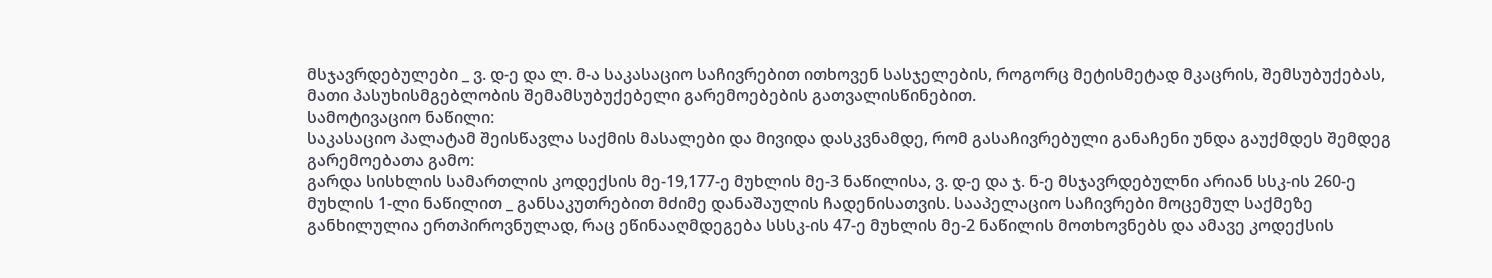მსჯავრდებულები _ ვ. დ-ე და ლ. მ-ა საკასაციო საჩივრებით ითხოვენ სასჯელების, როგორც მეტისმეტად მკაცრის, შემსუბუქებას, მათი პასუხისმგებლობის შემამსუბუქებელი გარემოებების გათვალისწინებით.
სამოტივაციო ნაწილი:
საკასაციო პალატამ შეისწავლა საქმის მასალები და მივიდა დასკვნამდე, რომ გასაჩივრებული განაჩენი უნდა გაუქმდეს შემდეგ გარემოებათა გამო:
გარდა სისხლის სამართლის კოდექსის მე-19,177-ე მუხლის მე-3 ნაწილისა, ვ. დ-ე და ჯ. ნ-ე მსჯავრდებულნი არიან სსკ-ის 260-ე მუხლის 1-ლი ნაწილით _ განსაკუთრებით მძიმე დანაშაულის ჩადენისათვის. სააპელაციო საჩივრები მოცემულ საქმეზე განხილულია ერთპიროვნულად, რაც ეწინააღმდეგება სსსკ-ის 47-ე მუხლის მე-2 ნაწილის მოთხოვნებს და ამავე კოდექსის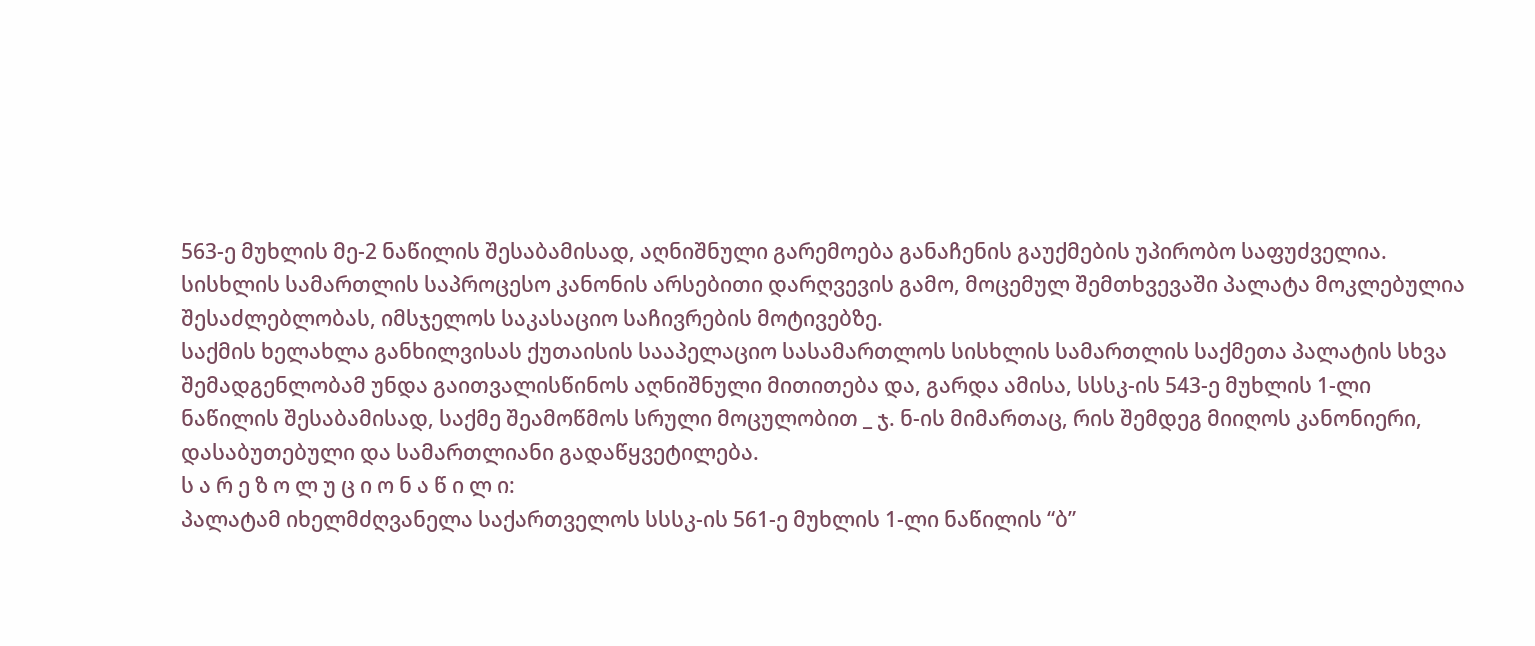563-ე მუხლის მე-2 ნაწილის შესაბამისად, აღნიშნული გარემოება განაჩენის გაუქმების უპირობო საფუძველია.
სისხლის სამართლის საპროცესო კანონის არსებითი დარღვევის გამო, მოცემულ შემთხვევაში პალატა მოკლებულია შესაძლებლობას, იმსჯელოს საკასაციო საჩივრების მოტივებზე.
საქმის ხელახლა განხილვისას ქუთაისის სააპელაციო სასამართლოს სისხლის სამართლის საქმეთა პალატის სხვა შემადგენლობამ უნდა გაითვალისწინოს აღნიშნული მითითება და, გარდა ამისა, სსსკ-ის 543-ე მუხლის 1-ლი ნაწილის შესაბამისად, საქმე შეამოწმოს სრული მოცულობით _ ჯ. ნ-ის მიმართაც, რის შემდეგ მიიღოს კანონიერი, დასაბუთებული და სამართლიანი გადაწყვეტილება.
ს ა რ ე ზ ო ლ უ ც ი ო ნ ა წ ი ლ ი:
პალატამ იხელმძღვანელა საქართველოს სსსკ-ის 561-ე მუხლის 1-ლი ნაწილის “ბ”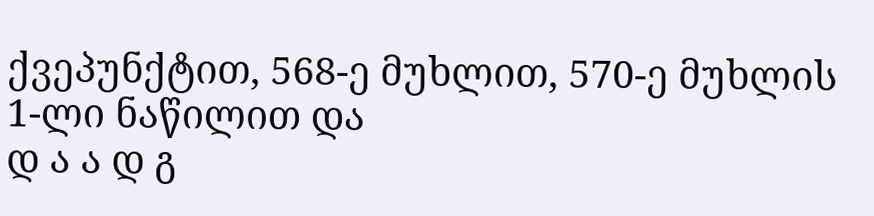ქვეპუნქტით, 568-ე მუხლით, 570-ე მუხლის 1-ლი ნაწილით და
დ ა ა დ გ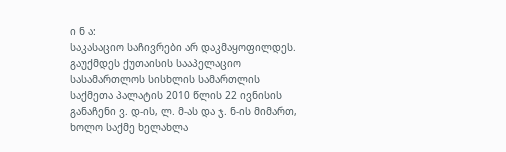ი ნ ა:
საკასაციო საჩივრები არ დაკმაყოფილდეს.
გაუქმდეს ქუთაისის სააპელაციო სასამართლოს სისხლის სამართლის საქმეთა პალატის 2010 წლის 22 ივნისის განაჩენი ვ. დ-ის, ლ. მ-ას და ჯ. ნ-ის მიმართ, ხოლო საქმე ხელახლა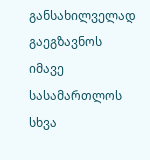განსახილველად გაეგზავნოს იმავე სასამართლოს სხვა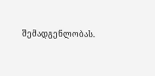შემადგენლობას.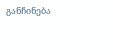განჩინება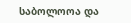საბოლოოა და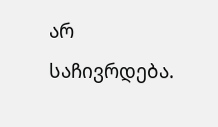არ საჩივრდება.